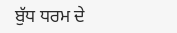ਬੁੱਧ ਧਰਮ ਦੇ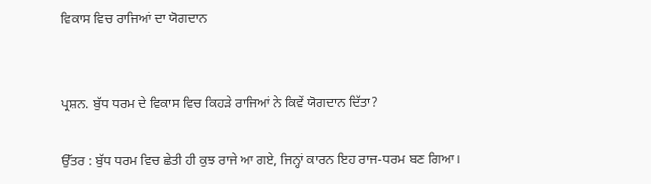ਵਿਕਾਸ ਵਿਚ ਰਾਜਿਆਂ ਦਾ ਯੋਗਦਾਨ


ਪ੍ਰਸ਼ਨ. ਬੁੱਧ ਧਰਮ ਦੇ ਵਿਕਾਸ ਵਿਚ ਕਿਹੜੇ ਰਾਜਿਆਂ ਨੇ ਕਿਵੇਂ ਯੋਗਦਾਨ ਦਿੱਤਾ?

ਉੱਤਰ : ਬੁੱਧ ਧਰਮ ਵਿਚ ਛੇਤੀ ਹੀ ਕੁਝ ਰਾਜੇ ਆ ਗਏ, ਜਿਨ੍ਹਾਂ ਕਾਰਨ ਇਹ ਰਾਜ-ਧਰਮ ਬਣ ਗਿਆ।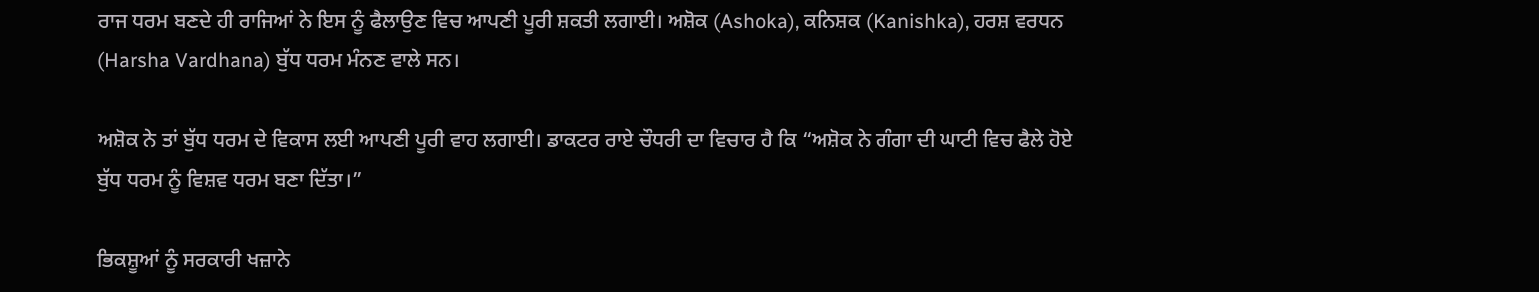ਰਾਜ ਧਰਮ ਬਣਦੇ ਹੀ ਰਾਜਿਆਂ ਨੇ ਇਸ ਨੂੰ ਫੈਲਾਉਣ ਵਿਚ ਆਪਣੀ ਪੂਰੀ ਸ਼ਕਤੀ ਲਗਾਈ। ਅਸ਼ੋਕ (Ashoka), ਕਨਿਸ਼ਕ (Kanishka), ਹਰਸ਼ ਵਰਧਨ (Harsha Vardhana) ਬੁੱਧ ਧਰਮ ਮੰਨਣ ਵਾਲੇ ਸਨ।

ਅਸ਼ੋਕ ਨੇ ਤਾਂ ਬੁੱਧ ਧਰਮ ਦੇ ਵਿਕਾਸ ਲਈ ਆਪਣੀ ਪੂਰੀ ਵਾਹ ਲਗਾਈ। ਡਾਕਟਰ ਰਾਏ ਚੌਧਰੀ ਦਾ ਵਿਚਾਰ ਹੈ ਕਿ “ਅਸ਼ੋਕ ਨੇ ਗੰਗਾ ਦੀ ਘਾਟੀ ਵਿਚ ਫੈਲੇ ਹੋਏ ਬੁੱਧ ਧਰਮ ਨੂੰ ਵਿਸ਼ਵ ਧਰਮ ਬਣਾ ਦਿੱਤਾ।”

ਭਿਕਸ਼ੂਆਂ ਨੂੰ ਸਰਕਾਰੀ ਖਜ਼ਾਨੇ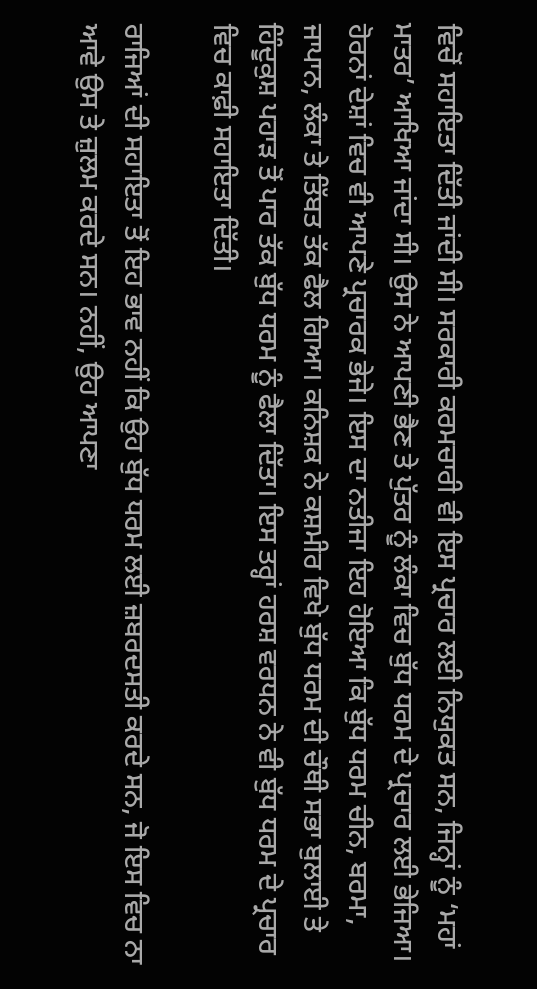ਵਿਚੋਂ ਸਹਾਇਤਾ ਦਿੱਤੀ ਜਾਂਦੀ ਸੀ। ਸਰਕਾਰੀ ਕਰਮਚਾਰੀ ਵੀ ਇਸ ਪ੍ਰਚਾਰ ਲਈ ਨਿਯੁਕਤ ਸਨ, ਜਿਨ੍ਹਾਂ ਨੂੰ ‘ਮਹਾਂ ਮਾਤਰ’ ਆਖਿਆ ਜਾਂਦਾ ਸੀ। ਉਸ ਨੇ ਆਪਣੀ ਭੈਣ ਤੇ ਪੁੱਤਰ ਨੂੰ ਲੰਕਾ ਵਿਚ ਬੁੱਧ ਧਰਮ ਦੇ ਪ੍ਰਚਾਰ ਲਈ ਭੇਜਿਆ। ਹੋਰਨਾਂ ਦੇਸ਼ਾਂ ਵਿਚ ਵੀ ਆਪਣੇ ਪ੍ਰਚਾਰਕ ਭੇਜੇ। ਇਸ ਦਾ ਨਤੀਜਾ ਇਹ ਹੋਇਆ ਕਿ ਬੁੱਧ ਧਰਮ ਚੀਨ, ਬਰਮਾ, ਜਾਪਾਨ, ਲੰਕਾ ਤੇ ਤਿੱਬਤ ਤੱਕ ਫੈਲ ਗਿਆ। ਕਨਿਸ਼ਕ ਨੇ ਕਸ਼ਮੀਰ ਵਿਖੇ ਬੁੱਧ ਧਰਮ ਦੀ ਚੌਥੀ ਸਭਾ ਬੁਲਾਈ ਤੇ ਹਿੰਦੂਕੁਸ਼ ਪਹਾੜ ਤੋਂ ਪਾਰ ਤੱਕ ਬੁੱਧ ਧਰਮ ਨੂੰ ਫੈਲਾ ਦਿੱਤਾ। ਇਸ ਤਰ੍ਹਾਂ ਹਰਸ਼ ਵਰਧਨ ਨੇ ਵੀ ਬੁੱਧ ਧਰਮ ਦੇ ਪ੍ਰਚਾਰ ਵਿਚ ਕਾਫ਼ੀ ਸਹਾਇਤਾ ਦਿੱਤੀ।

ਰਾਜਿਆਂ ਦੀ ਸਹਾਇਤਾ ਤੋਂ ਇਹ ਭਾਵ ਨਹੀਂ ਕਿ ਉਹ ਬੁੱਧ ਧਰਮ ਲਈ ਜ਼ਬਰਦਸਤੀ ਕਰਦੇ ਸਨ, ਜੋ ਇਸ ਵਿਚ ਨਾ ਆਵੇ ਉਸ ਤੇ ਜ਼ੁਲਮ ਕਰਦੇ ਸਨ। ਨਹੀਂ, ਉਹ ਆਪਣਾ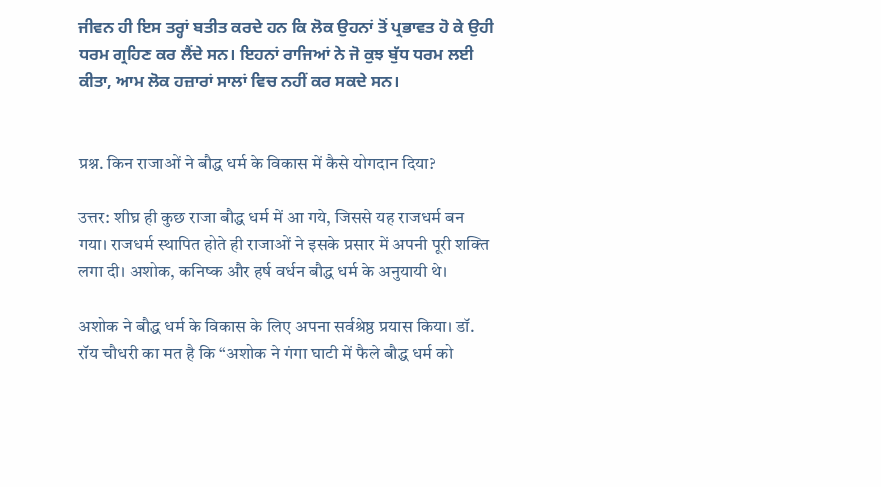ਜੀਵਨ ਹੀ ਇਸ ਤਰ੍ਹਾਂ ਬਤੀਤ ਕਰਦੇ ਹਨ ਕਿ ਲੋਕ ਉਹਨਾਂ ਤੋਂ ਪ੍ਰਭਾਵਤ ਹੋ ਕੇ ਉਹੀ ਧਰਮ ਗ੍ਰਹਿਣ ਕਰ ਲੈਂਦੇ ਸਨ। ਇਹਨਾਂ ਰਾਜਿਆਂ ਨੇ ਜੋ ਕੁਝ ਬੁੱਧ ਧਰਮ ਲਈ ਕੀਤਾ, ਆਮ ਲੋਕ ਹਜ਼ਾਰਾਂ ਸਾਲਾਂ ਵਿਚ ਨਹੀਂ ਕਰ ਸਕਦੇ ਸਨ।


प्रश्न. किन राजाओं ने बौद्ध धर्म के विकास में कैसे योगदान दिया?

उत्तर: शीघ्र ही कुछ राजा बौद्ध धर्म में आ गये, जिससे यह राजधर्म बन गया। राजधर्म स्थापित होते ही राजाओं ने इसके प्रसार में अपनी पूरी शक्ति लगा दी। अशोक, कनिष्क और हर्ष वर्धन बौद्ध धर्म के अनुयायी थे।

अशोक ने बौद्ध धर्म के विकास के लिए अपना सर्वश्रेष्ठ प्रयास किया। डॉ. रॉय चौधरी का मत है कि “अशोक ने गंगा घाटी में फैले बौद्ध धर्म को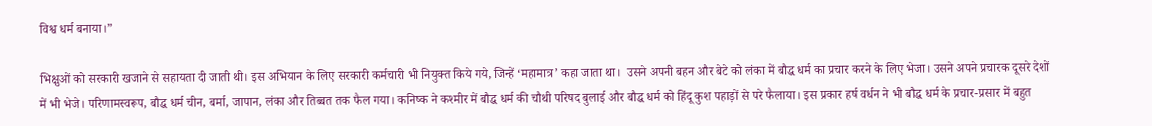विश्व धर्म बनाया।”

भिक्षुओं को सरकारी खजाने से सहायता दी जाती थी। इस अभियान के लिए सरकारी कर्मचारी भी नियुक्त किये गये, जिन्हें ‘महामात्र’ कहा जाता था।  उसने अपनी बहन और बेटे को लंका में बौद्ध धर्म का प्रचार करने के लिए भेजा। उसने अपने प्रचारक दूसरे देशों में भी भेजे। परिणामस्वरूप, बौद्ध धर्म चीन, बर्मा, जापान, लंका और तिब्बत तक फैल गया। कनिष्क ने कश्मीर में बौद्ध धर्म की चौथी परिषद बुलाई और बौद्ध धर्म को हिंदू कुश पहाड़ों से परे फैलाया। इस प्रकार हर्ष वर्धन ने भी बौद्ध धर्म के प्रचार-प्रसार में बहुत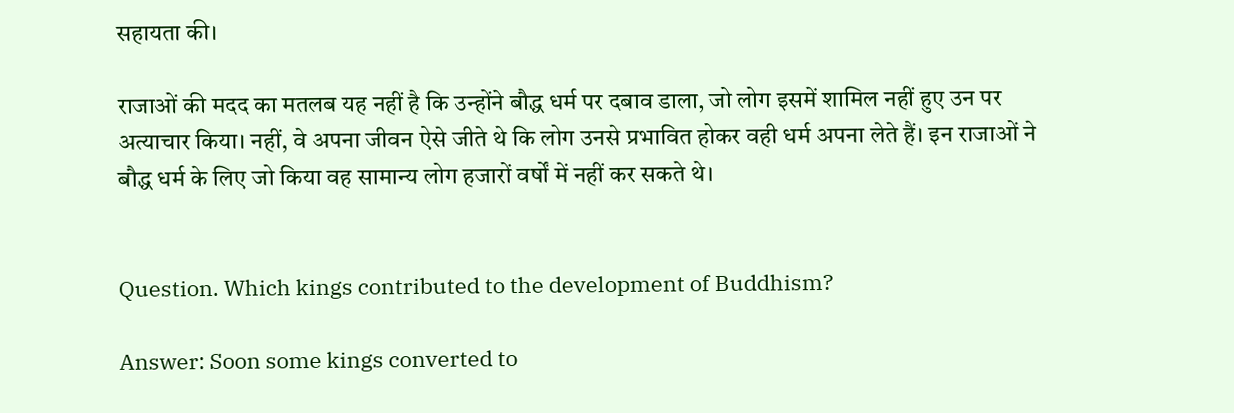सहायता की।

राजाओं की मदद का मतलब यह नहीं है कि उन्होंने बौद्ध धर्म पर दबाव डाला, जो लोग इसमें शामिल नहीं हुए उन पर अत्याचार किया। नहीं, वे अपना जीवन ऐसे जीते थे कि लोग उनसे प्रभावित होकर वही धर्म अपना लेते हैं। इन राजाओं ने बौद्ध धर्म के लिए जो किया वह सामान्य लोग हजारों वर्षों में नहीं कर सकते थे।


Question. Which kings contributed to the development of Buddhism?

Answer: Soon some kings converted to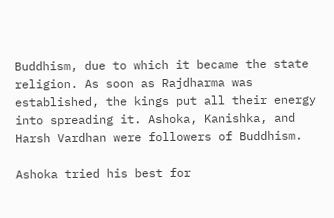Buddhism, due to which it became the state religion. As soon as Rajdharma was established, the kings put all their energy into spreading it. Ashoka, Kanishka, and Harsh Vardhan were followers of Buddhism.

Ashoka tried his best for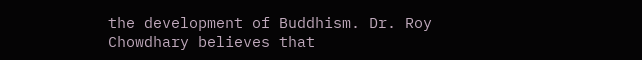the development of Buddhism. Dr. Roy Chowdhary believes that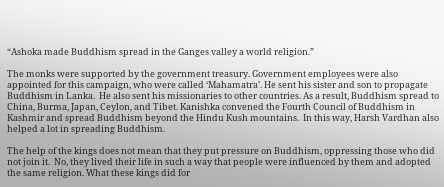“Ashoka made Buddhism spread in the Ganges valley a world religion.”

The monks were supported by the government treasury. Government employees were also appointed for this campaign, who were called ‘Mahamatra’. He sent his sister and son to propagate Buddhism in Lanka.  He also sent his missionaries to other countries. As a result, Buddhism spread to China, Burma, Japan, Ceylon, and Tibet. Kanishka convened the Fourth Council of Buddhism in Kashmir and spread Buddhism beyond the Hindu Kush mountains.  In this way, Harsh Vardhan also helped a lot in spreading Buddhism.

The help of the kings does not mean that they put pressure on Buddhism, oppressing those who did not join it.  No, they lived their life in such a way that people were influenced by them and adopted the same religion. What these kings did for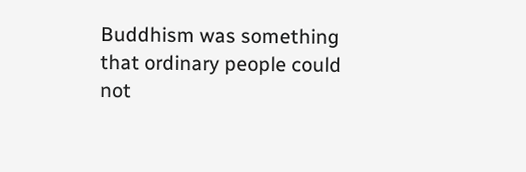Buddhism was something that ordinary people could not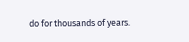do for thousands of years.